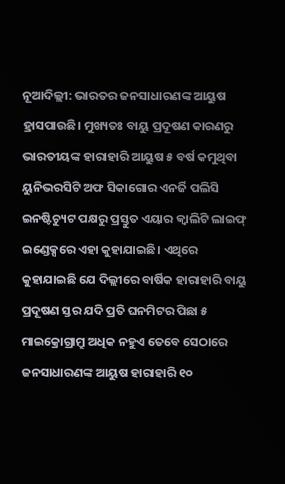ନୂଆଦିଲ୍ଲୀ: ଭାରତର ଜନସାଧାରଣଙ୍କ ଆୟୁଷ ହ୍ରାସପାଉଛି। ମୁଖ୍ୟତଃ ବାୟୁ ପ୍ରଦୂଷଣ କାରଣରୁ ଭାରତୀୟଙ୍କ ହାରାହାରି ଆୟୁଷ ୫ ବର୍ଷ କମୁଥିବା ୟୁନିଭରସିଟି ଅଫ ସିକାଗୋର ଏନର୍ଜି ପଲିସି ଇନଷ୍ଟିଚ୍ୟୁଟ ପକ୍ଷରୁ ପ୍ରସ୍ତୁତ ଏୟାର କ୍ୱାଲିଟି ଲାଇଫ୍ ଇଣ୍ଡେକ୍ସରେ ଏହା କୁହାଯାଇଛି। ଏଥିରେ କୁହାଯାଇଛି ଯେ ଦିଲ୍ଲୀରେ ବାର୍ଷିକ ହାରାହାରି ବାୟୁ ପ୍ରଦୂଷଣ ସ୍ତର ଯଦି ପ୍ରତି ଘନମିଟର ପିଛା ୫ ମାଇକ୍ରୋଗ୍ରାମ୍ରୁ ଅଧିକ ନହୁଏ ତେବେ ସେଠାରେ ଜନସାଧାରଣଙ୍କ ଆୟୁଷ ହାରାହାରି ୧୦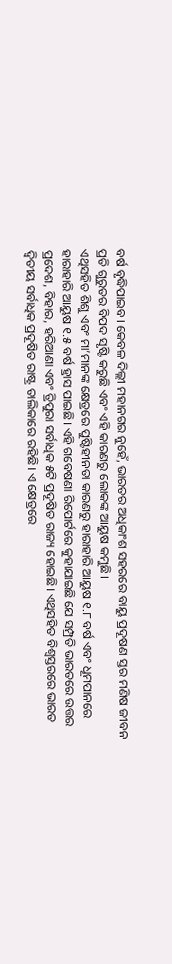ବର୍ଷ ବୃଦ୍ଧିପାଇବ। କେବଳ ଦିଲ୍ଲୀ ମହାନଗର ନୁହେଁ, ଭାରତର ଅଧିକାଂଶ ସହରରେ ବାୟୁ ପ୍ରଦୂଷଣ ସ୍ତର ମଣିଷ ଜୀବନ ପ୍ରତି ଗୁରୁତର ବିପଦ ସୃଷ୍ଟି କରୁଛି ଏବଂ ଏହି କାରଣରୁ ଲୋକଙ୍କ ଆୟୁଷ କମୁଛି।
ଏଥିସହିତ ଶିଶୁ ଏବଂ ମା’ମାନଙ୍କ କ୍ଷେତ୍ରରେ ପୁଷ୍ଟିହୀନତା କାରଣରୁ ହାରାହାରି ଆୟୁଷ ୧.୮ ବର୍ଷ ଏବଂ ଧୂମପାନରେ ହାରାହାରି ଆୟୁଷ ୧.୫ ବର୍ଷ ହ୍ରାସ ପାଇଛି। ଏହି ଗବେଷଣା ରିପୋର୍ଟରେ କୁହାଯାଇଛି ଯେ ସମ୍ପ୍ରତି ଭାରତରେ ଉତ୍ତର ପ୍ରଦେଶ, ବିହାର, ହରିଆଣା ଏବଂ ତ୍ରିପୁରା ସର୍ବାଧିକ ୫ଟି ପ୍ରଦୂଷିତ ରାଜ୍ୟ ହୋଇଛି। ଏଥିସହିତ ବିଶ୍ୱସ୍ତରରେ ଭାରତ ଦ୍ୱିତୀୟ ସର୍ବାଧିକ ପ୍ରଦୂଷିତ ରାଷ୍ଟ୍ର ତାଲିକାରେ ରହିଛି। ଏ କ୍ଷେତ୍ରରେ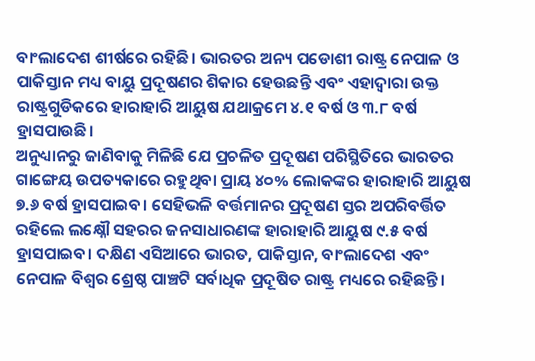ବାଂଲାଦେଶ ଶୀର୍ଷରେ ରହିଛି। ଭାରତର ଅନ୍ୟ ପଡୋଶୀ ରାଷ୍ଟ୍ର ନେପାଳ ଓ ପାକିସ୍ତାନ ମଧ୍ୟ ବାୟୁ ପ୍ରଦୂଷଣର ଶିକାର ହେଉଛନ୍ତି ଏବଂ ଏହାଦ୍ୱାରା ଉକ୍ତ ରାଷ୍ଟ୍ରଗୁଡିକରେ ହାରାହାରି ଆୟୁଷ ଯଥାକ୍ରମେ ୪.୧ ବର୍ଷ ଓ ୩.୮ ବର୍ଷ ହ୍ରାସପାଉଛି।
ଅନୁଧ୍ୟାନରୁ ଜାଣିବାକୁ ମିଳିଛି ଯେ ପ୍ରଚଳିତ ପ୍ରଦୂଷଣ ପରିସ୍ଥିତିରେ ଭାରତର ଗାଙ୍ଗେୟ ଉପତ୍ୟକାରେ ରହୁଥିବା ପ୍ରାୟ ୪୦% ଲୋକଙ୍କର ହାରାହାରି ଆୟୁଷ ୭.୬ ବର୍ଷ ହ୍ରାସପାଇବ। ସେହିଭଳି ବର୍ତ୍ତମାନର ପ୍ରଦୂଷଣ ସ୍ତର ଅପରିବର୍ତ୍ତିତ ରହିଲେ ଲକ୍ଷ୍ନୌ ସହରର ଜନସାଧାରଣଙ୍କ ହାରାହାରି ଆୟୁଷ ୯.୫ ବର୍ଷ ହ୍ରାସପାଇବ। ଦକ୍ଷିଣ ଏସିଆରେ ଭାରତ, ପାକିସ୍ତାନ, ବାଂଲାଦେଶ ଏବଂ ନେପାଳ ବିଶ୍ୱର ଶ୍ରେଷ୍ଠ ପାଞ୍ଚଟି ସର୍ବାଧିକ ପ୍ରଦୂଷିତ ରାଷ୍ଟ୍ର ମଧ୍ୟରେ ରହିଛନ୍ତି।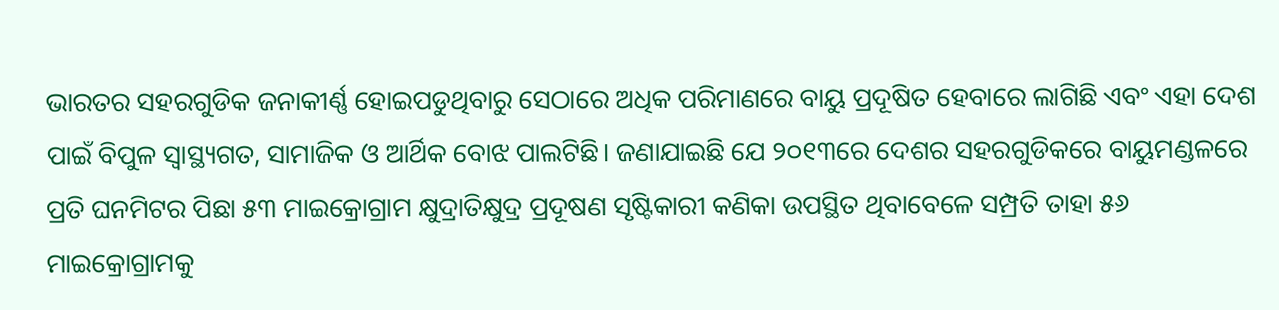ଭାରତର ସହରଗୁଡିକ ଜନାକୀର୍ଣ୍ଣ ହୋଇପଡୁଥିବାରୁ ସେଠାରେ ଅଧିକ ପରିମାଣରେ ବାୟୁ ପ୍ରଦୂଷିତ ହେବାରେ ଲାଗିଛି ଏବଂ ଏହା ଦେଶ ପାଇଁ ବିପୁଳ ସ୍ୱାସ୍ଥ୍ୟଗତ, ସାମାଜିକ ଓ ଆର୍ଥିକ ବୋଝ ପାଲଟିଛି। ଜଣାଯାଇଛି ଯେ ୨୦୧୩ରେ ଦେଶର ସହରଗୁଡିକରେ ବାୟୁମଣ୍ଡଳରେ ପ୍ରତି ଘନମିଟର ପିଛା ୫୩ ମାଇକ୍ରୋଗ୍ରାମ କ୍ଷୁଦ୍ରାତିକ୍ଷୁଦ୍ର ପ୍ରଦୂଷଣ ସୃଷ୍ଟିକାରୀ କଣିକା ଉପସ୍ଥିତ ଥିବାବେଳେ ସମ୍ପ୍ରତି ତାହା ୫୬ ମାଇକ୍ରୋଗ୍ରାମକୁ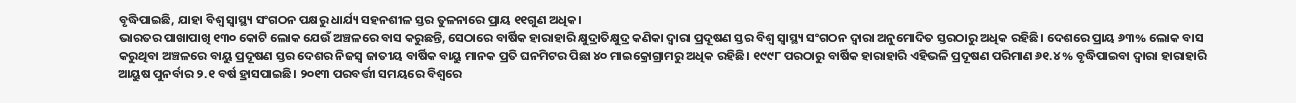ବୃଦ୍ଧିପାଇଛି, ଯାହା ବିଶ୍ୱ ସ୍ୱାସ୍ଥ୍ୟ ସଂଗଠନ ପକ୍ଷରୁ ଧାର୍ଯ୍ୟ ସହନଶୀଳ ସ୍ତର ତୁଳନାରେ ପ୍ରାୟ ୧୧ଗୁଣ ଅଧିକ।
ଭାରତର ପାଖାପାଖି ୧୩୦ କୋଟି ଲୋକ ଯେଉଁ ଅଞ୍ଚଳରେ ବାସ କରୁଛନ୍ତି, ସେଠାରେ ବାର୍ଷିକ ହାରାହାରି କ୍ଷୁଦ୍ରାତିକ୍ଷୁଦ୍ର କଣିକା ଦ୍ୱାରା ପ୍ରଦୂଷଣ ସ୍ତର ବିଶ୍ୱ ସ୍ୱାସ୍ଥ୍ୟ ସଂଗଠନ ଦ୍ୱାରା ଅନୁମୋଦିତ ସ୍ତରଠାରୁ ଅଧିକ ରହିଛି। ଦେଶରେ ପ୍ରାୟ ୬୩% ଲୋକ ବାସ କରୁଥିବା ଅଞ୍ଚଳରେ ବାୟୁ ପ୍ରଦୂଷଣ ସ୍ତର ଦେଶର ନିଜସ୍ୱ ଜାତୀୟ ବାର୍ଷିକ ବାୟୁ ମାନକ ପ୍ରତି ଘନମିଟର ପିଛା ୪୦ ମାଇକ୍ରୋଗ୍ରାମରୁ ଅଧିକ ରହିଛି। ୧୯୯୮ ପରଠାରୁ ବାର୍ଷିକ ହାରାହାରି ଏହିଭଳି ପ୍ରଦୂଷଣ ପରିମାଣ ୬୧.୪% ବୃଦ୍ଧିପାଇବା ଦ୍ୱାରା ହାରାହାରି ଆୟୁଷ ପୁନର୍ବାର ୨.୧ ବର୍ଷ ହ୍ରାସପାଇଛି। ୨୦୧୩ ପରବର୍ତ୍ତୀ ସମୟରେ ବିଶ୍ୱରେ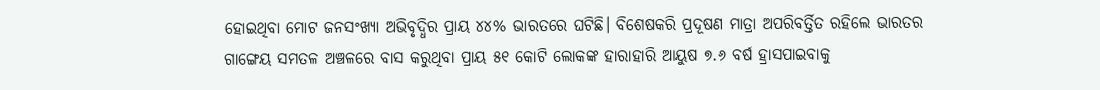ହୋଇଥିବା ମୋଟ ଜନସଂଖ୍ୟା ଅଭିବୃଦ୍ଧିର ପ୍ରାୟ ୪୪% ଭାରତରେ ଘଟିଛି। ବିଶେଷକରି ପ୍ରଦୂଷଣ ମାତ୍ରା ଅପରିବର୍ତ୍ତିତ ରହିଲେ ଭାରତର ଗାଙ୍ଗେୟ ସମତଳ ଅଞ୍ଚଳରେ ବାସ କରୁଥିବା ପ୍ରାୟ ୫୧ କୋଟି ଲୋକଙ୍କ ହାରାହାରି ଆୟୁଷ ୭.୬ ବର୍ଷ ହ୍ରାସପାଇବାକୁ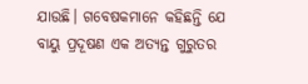ଯାଉଛି। ଗବେଷକମାନେ କହିଛନ୍ତି ଯେ ବାୟୁ ପ୍ରଦୂଷଣ ଏକ ଅତ୍ୟନ୍ତ ଗୁରୁତର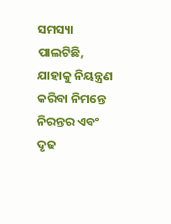ସମସ୍ୟା ପାଲଟିଛି, ଯାହାକୁ ନିୟନ୍ତ୍ରଣ କରିବା ନିମନ୍ତେ ନିରନ୍ତର ଏବଂ ଦୃଢ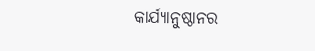କାର୍ଯ୍ୟାନୁଷ୍ଠାନର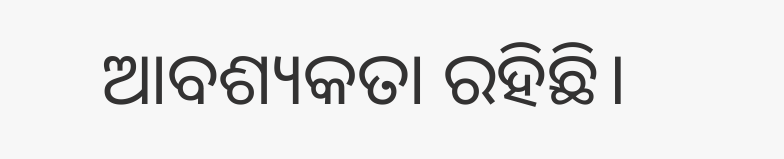ଆବଶ୍ୟକତା ରହିଛି।